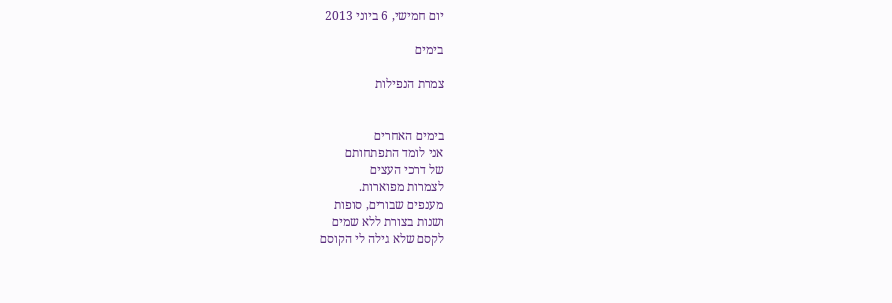יום חמישי, 6 ביוני 2013

בימים

צמרת הנפילות


בימים האחרים
אני לומד התפתחותם
של דרכי העצים
לצמרות מפוארות.
מענפים שבורים, סופות
ושנות בצורת ללא שמים
לקסם שלא גילה לי הקוסם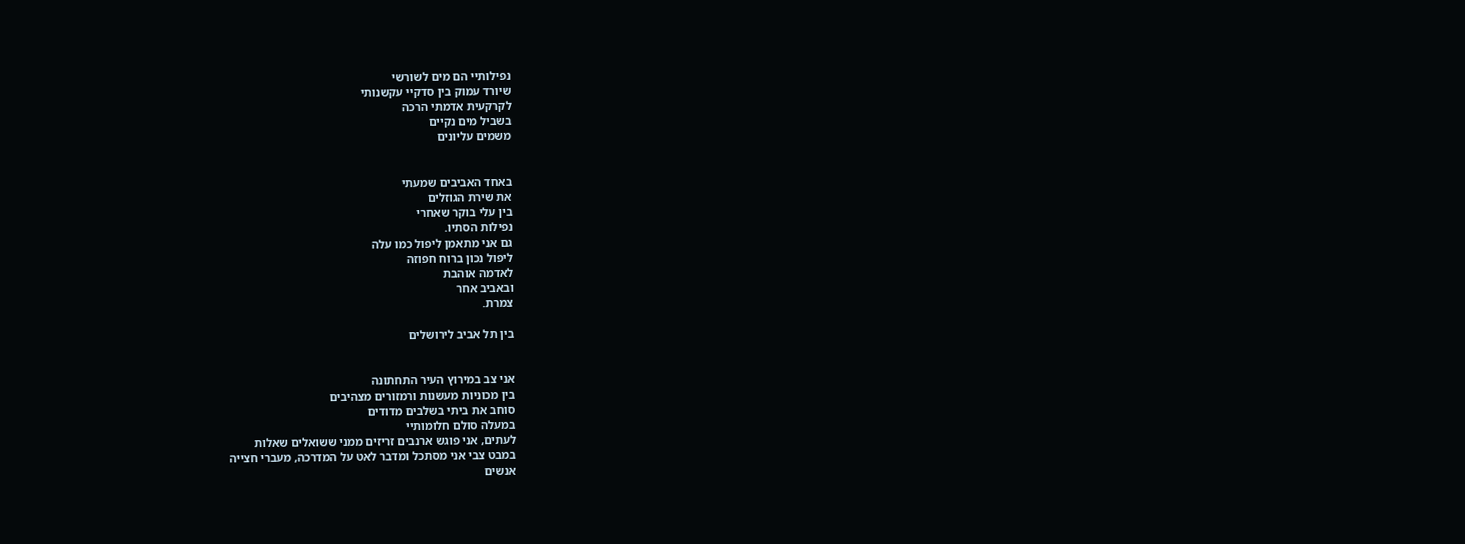נפילותיי הם מים לשורשי
שיורד עמוק בין סדקיי עקשנותי
לקרקעית אדמתי הרכה
בשביל מים נקיים
משמים עליונים


באחד האביבים שמעתי
את שירת הגוזלים
בין עלי בוקר שאחרי
נפילות הסתיו.
גם אני מתאמן ליפול כמו עלה
ליפול נכון ברוח חפוזה
לאדמה אוהבת
ובאביב אחר
צמרת.

בין תל אביב לירושלים


אני צב במירוץ העיר התחתונה
בין מכוניות מעשנות ורמזורים מצהיבים
סוחב את ביתי בשלבים מדודים
במעלה סולם חלומותיי
לעתים, אני פוגש ארנבים זריזים ממני ששואלים שאלות
במבט צבי אני מסתכל ומדבר לאט על המדרכה, מעברי חצייה
אנשים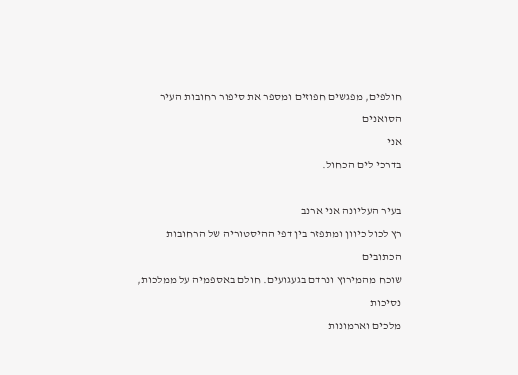חולפים, מפגשים חפוזים ומספר את סיפור רחובות העיר הסואנים
אני
בדרכי לים הכחול.

בעיר העליונה אני ארנב
רץ לכול כיוון ומתפזר בין דפי ההיסטוריה של הרחובות הכתובים
שוכח מהמירוץ ונרדם בגעגועים. חולם באספמיה על ממלכות, נסיכות
מלכים וארמונות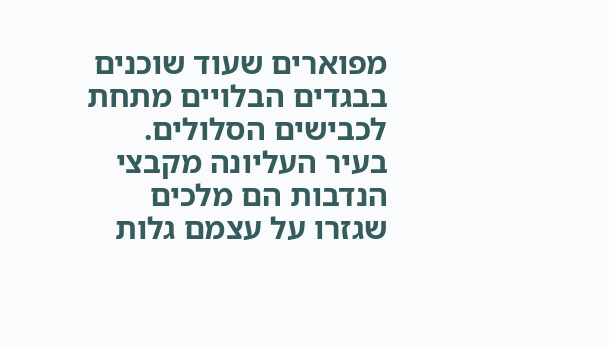מפוארים שעוד שוכנים בבגדים הבלויים מתחת לכבישים הסלולים.
בעיר העליונה מקבצי הנדבות הם מלכים שגזרו על עצמם גלות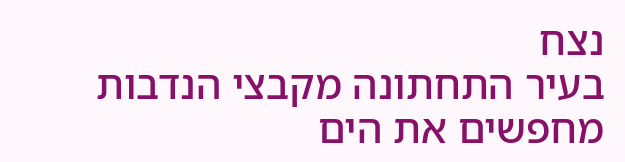נצח
בעיר התחתונה מקבצי הנדבות מחפשים את הים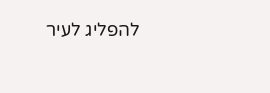להפליג לעיר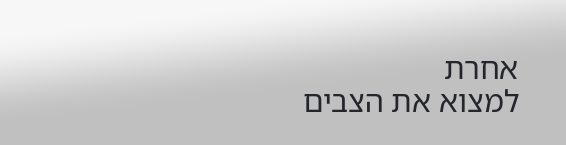אחרת
למצוא את הצבים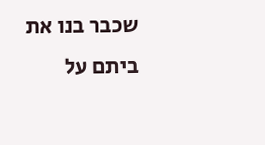שכבר בנו את ביתם על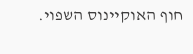חוף האוקיינוס השפוי.